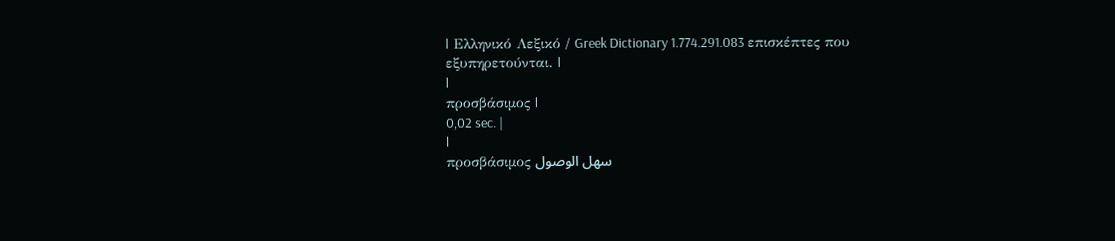| Ελληνικό Λεξικό / Greek Dictionary 1.774.291.083 επισκέπτες που εξυπηρετούνται. |
|
προσβάσιμος |
0,02 sec. |
|
προσβάσιμος سهل الوصول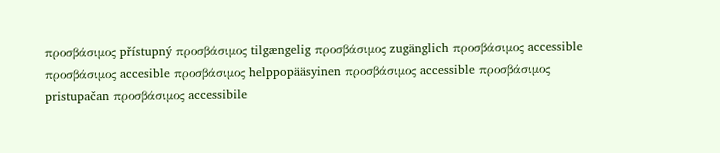προσβάσιμος přístupný προσβάσιμος tilgængelig προσβάσιμος zugänglich προσβάσιμος accessible προσβάσιμος accesible προσβάσιμος helppopääsyinen προσβάσιμος accessible προσβάσιμος pristupačan προσβάσιμος accessibile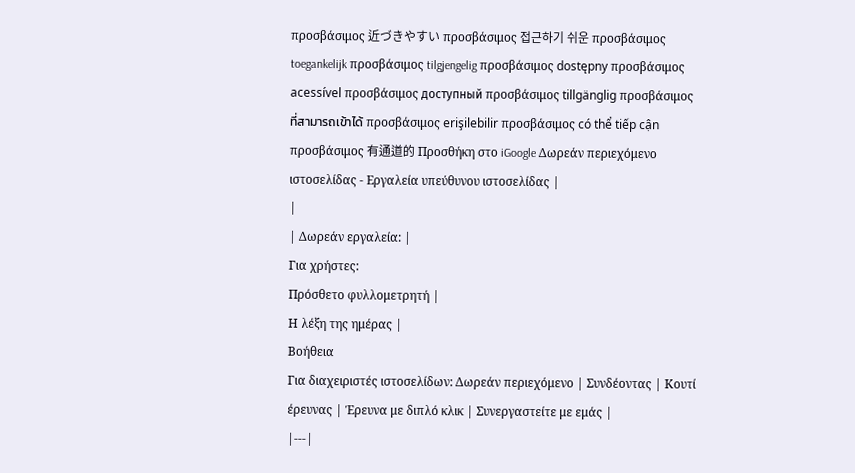προσβάσιμος 近づきやすい προσβάσιμος 접근하기 쉬운 προσβάσιμος toegankelijk προσβάσιμος tilgjengelig προσβάσιμος dostępny προσβάσιμος acessível προσβάσιμος доступный προσβάσιμος tillgänglig προσβάσιμος ที่สามารถเข้าได้ προσβάσιμος erişilebilir προσβάσιμος có thể tiếp cận προσβάσιμος 有通道的 Προσθήκη στο iGoogle Δωρεάν περιεχόμενο ιστοσελίδας - Εργαλεία υπεύθυνου ιστοσελίδας |
|
| Δωρεάν εργαλεία: |
Για χρήστες:
Πρόσθετο φυλλομετρητή |
Η λέξη της ημέρας |
Βοήθεια
Για διαχειριστές ιστοσελίδων: Δωρεάν περιεχόμενο | Συνδέοντας | Κουτί έρευνας | Έρευνα με διπλό κλικ | Συνεργαστείτε με εμάς |
|---|